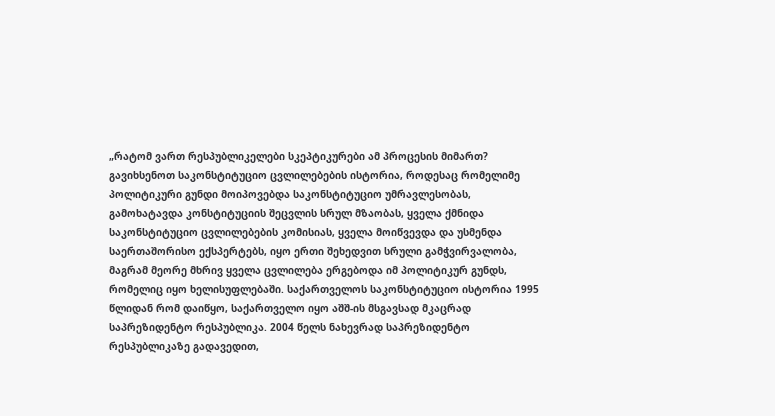„რატომ ვართ რესპუბლიკელები სკეპტიკურები ამ პროცესის მიმართ? გავიხსენოთ საკონსტიტუციო ცვლილებების ისტორია, როდესაც რომელიმე პოლიტიკური გუნდი მოიპოვებდა საკონსტიტუციო უმრავლესობას, გამოხატავდა კონსტიტუციის შეცვლის სრულ მზაობას, ყველა ქმნიდა საკონსტიტუციო ცვლილებების კომისიას, ყველა მოიწვევდა და უსმენდა საერთაშორისო ექსპერტებს, იყო ერთი შეხედვით სრული გამჭვირვალობა, მაგრამ მეორე მხრივ ყველა ცვლილება ერგებოდა იმ პოლიტიკურ გუნდს, რომელიც იყო ხელისუფლებაში. საქართველოს საკონსტიტუციო ისტორია 1995 წლიდან რომ დაიწყო, საქართველო იყო აშშ-ის მსგავსად მკაცრად საპრეზიდენტო რესპუბლიკა. 2004 წელს ნახევრად საპრეზიდენტო რესპუბლიკაზე გადავედით,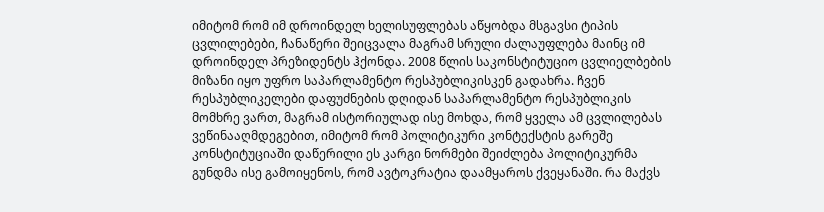იმიტომ რომ იმ დროინდელ ხელისუფლებას აწყობდა მსგავსი ტიპის ცვლილებები, ჩანაწერი შეიცვალა მაგრამ სრული ძალაუფლება მაინც იმ დროინდელ პრეზიდენტს ჰქონდა. 2008 წლის საკონსტიტუციო ცვლიელბების მიზანი იყო უფრო საპარლამენტო რესპუბლიკისკენ გადახრა. ჩვენ რესპუბლიკელები დაფუძნების დღიდან საპარლამენტო რესპუბლიკის მომხრე ვართ, მაგრამ ისტორიულად ისე მოხდა, რომ ყველა ამ ცვლილებას ვეწინააღმდეგებით, იმიტომ რომ პოლიტიკური კონტექსტის გარეშე კონსტიტუციაში დაწერილი ეს კარგი ნორმები შეიძლება პოლიტიკურმა გუნდმა ისე გამოიყენოს, რომ ავტოკრატია დაამყაროს ქვეყანაში. რა მაქვს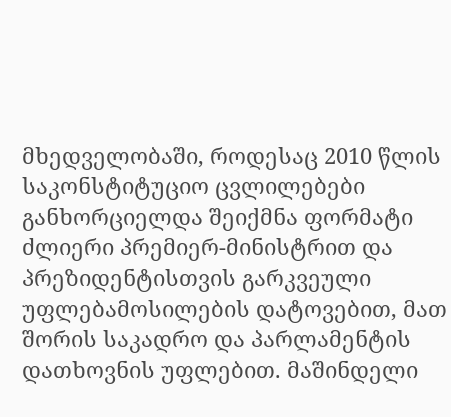მხედველობაში, როდესაც 2010 წლის საკონსტიტუციო ცვლილებები განხორციელდა შეიქმნა ფორმატი ძლიერი პრემიერ-მინისტრით და პრეზიდენტისთვის გარკვეული უფლებამოსილების დატოვებით, მათ შორის საკადრო და პარლამენტის დათხოვნის უფლებით. მაშინდელი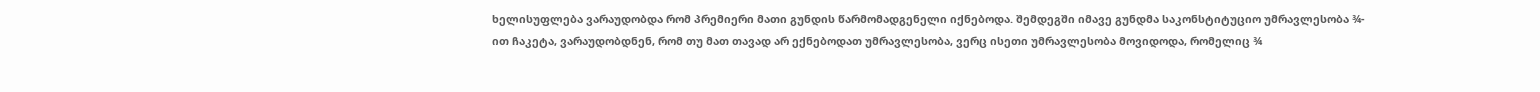ხელისუფლება ვარაუდობდა რომ პრემიერი მათი გუნდის წარმომადგენელი იქნებოდა. შემდეგში იმავე გუნდმა საკონსტიტუციო უმრავლესობა ¾-ით ჩაკეტა, ვარაუდობდნენ, რომ თუ მათ თავად არ ექნებოდათ უმრავლესობა, ვერც ისეთი უმრავლესობა მოვიდოდა, რომელიც ¾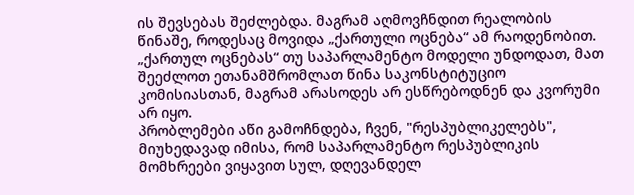ის შევსებას შეძლებდა. მაგრამ აღმოვჩნდით რეალობის წინაშე, როდესაც მოვიდა „ქართული ოცნება“ ამ რაოდენობით. „ქართულ ოცნებას“ თუ საპარლამენტო მოდელი უნდოდათ, მათ შეეძლოთ ეთანამშრომლათ წინა საკონსტიტუციო კომისიასთან, მაგრამ არასოდეს არ ესწრებოდნენ და კვორუმი არ იყო.
პრობლემები აწი გამოჩნდება, ჩვენ, "რესპუბლიკელებს", მიუხედავად იმისა, რომ საპარლამენტო რესპუბლიკის მომხრეები ვიყავით სულ, დღევანდელ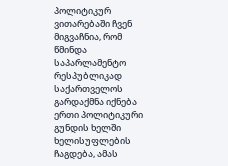პოლიტიკურ ვითარებაში ჩვენ მიგვაჩნია, რომ წმინდა საპარლამენტო რესპუბლიკად საქართველოს გარდაქმნა იქნება ერთი პოლიტიკური გუნდის ხელში ხელისუფლების ჩაგდება, ამას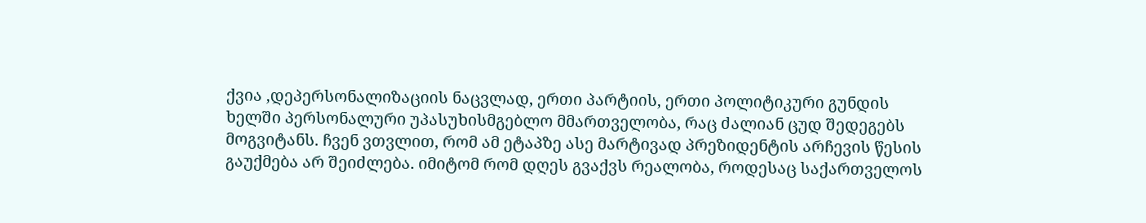ქვია ,დეპერსონალიზაციის ნაცვლად, ერთი პარტიის, ერთი პოლიტიკური გუნდის ხელში პერსონალური უპასუხისმგებლო მმართველობა, რაც ძალიან ცუდ შედეგებს მოგვიტანს. ჩვენ ვთვლით, რომ ამ ეტაპზე ასე მარტივად პრეზიდენტის არჩევის წესის გაუქმება არ შეიძლება. იმიტომ რომ დღეს გვაქვს რეალობა, როდესაც საქართველოს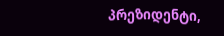პრეზიდენტი,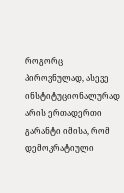როგორც პიროვნულად, ასევე ინსტიტუციონალურად არის ერთადერთი გარანტი იმისა, რომ დემოკრატიული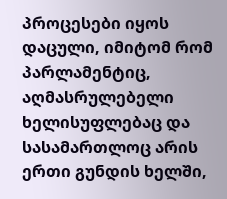პროცესები იყოს დაცული, იმიტომ რომ პარლამენტიც, აღმასრულებელი ხელისუფლებაც და სასამართლოც არის ერთი გუნდის ხელში,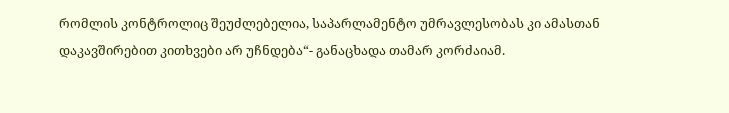რომლის კონტროლიც შეუძლებელია, საპარლამენტო უმრავლესობას კი ამასთან დაკავშირებით კითხვები არ უჩნდება“- განაცხადა თამარ კორძაიამ.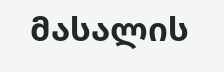მასალის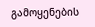გამოყენების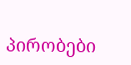პირობები